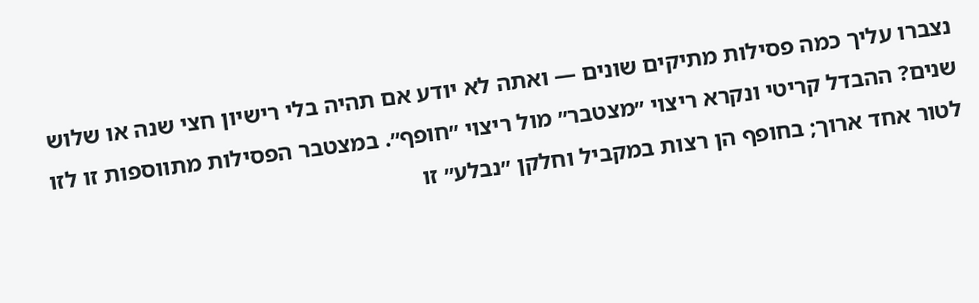נצברו עליך כמה פסילות מתיקים שונים — ואתה לא יודע אם תהיה בלי רישיון חצי שנה או שלוש שנים? ההבדל קריטי ונקרא ריצוי ״מצטבר״ מול ריצוי ״חופף״. במצטבר הפסילות מתווספות זו לזו לטור אחד ארוך; בחופף הן רצות במקביל וחלקן ״נבלע״ זו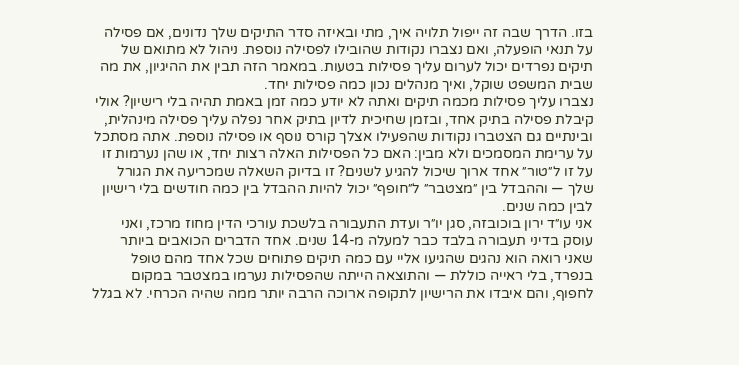בזו. הדרך שבה זה ייפול תלויה איך, מתי ובאיזה סדר התיקים שלך נדונים, אם פסילה על תנאי הופעלה, ואם נצברו נקודות שהובילו לפסילה נוספת. ניהול לא מתואם של תיקים נפרדים יכול לערום עליך פסילות בטעות. במאמר הזה תבין את ההיגיון, את מה שבית המשפט שוקל, ואיך מנהלים נכון כמה פסילות יחד.
נצברו עליך פסילות מכמה תיקים ואתה לא יודע כמה זמן באמת תהיה בלי רישיון? אולי קיבלת פסילה בתיק אחד, ובזמן שחיכית לדיון בתיק אחר נפלה עליך פסילה מינהלית, ובינתיים גם הצטברו נקודות שהפעילו אצלך קורס נוסף או פסילה נוספת. אתה מסתכל על ערימת המסמכים ולא מבין: האם כל הפסילות האלה רצות יחד, או שהן נערמות זו על זו ל״טור״ אחד ארוך שיכול להגיע לשנים? זו בדיוק השאלה שמכריעה את הגורל שלך — וההבדל בין ״מצטבר״ ל״חופף״ יכול להיות ההבדל בין כמה חודשים בלי רישיון לבין כמה שנים.
אני עו״ד ירון בוכובזה, סגן יו״ר ועדת התעבורה בלשכת עורכי הדין מחוז מרכז, ואני עוסק בדיני תעבורה בלבד כבר למעלה מ-14 שנים. אחד הדברים הכואבים ביותר שאני רואה הוא נהגים שהגיעו אליי עם כמה תיקים פתוחים שכל אחד מהם טופל בנפרד, בלי ראייה כוללת — והתוצאה הייתה שהפסילות נערמו במצטבר במקום לחפוף, והם איבדו את הרישיון לתקופה ארוכה הרבה יותר ממה שהיה הכרחי. לא בגלל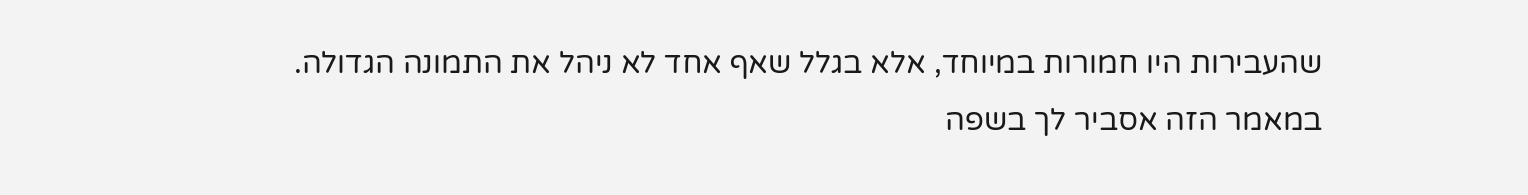שהעבירות היו חמורות במיוחד, אלא בגלל שאף אחד לא ניהל את התמונה הגדולה.
במאמר הזה אסביר לך בשפה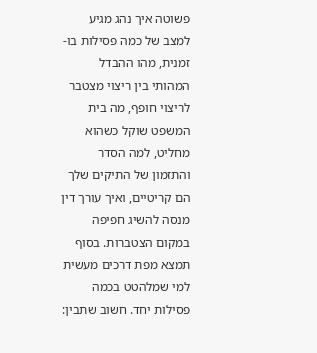פשוטה איך נהג מגיע למצב של כמה פסילות בו-זמנית, מהו ההבדל המהותי בין ריצוי מצטבר לריצוי חופף, מה בית המשפט שוקל כשהוא מחליט, למה הסדר והתזמון של התיקים שלך הם קריטיים, ואיך עורך דין מנסה להשיג חפיפה במקום הצטברות. בסוף תמצא מפת דרכים מעשית למי שמלהטט בכמה פסילות יחד. חשוב שתבין: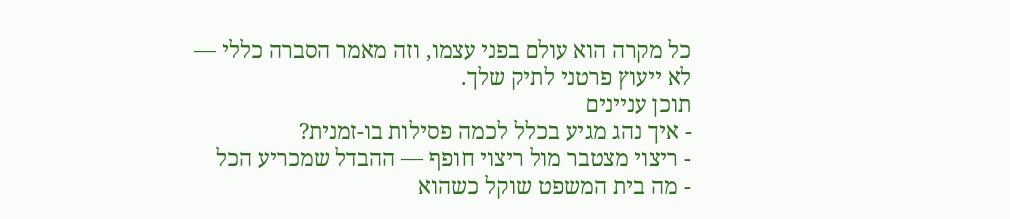כל מקרה הוא עולם בפני עצמו, וזה מאמר הסברה כללי — לא ייעוץ פרטני לתיק שלך.
תוכן עניינים
- איך נהג מגיע בכלל לכמה פסילות בו-זמנית?
- ריצוי מצטבר מול ריצוי חופף — ההבדל שמכריע הכל
- מה בית המשפט שוקל כשהוא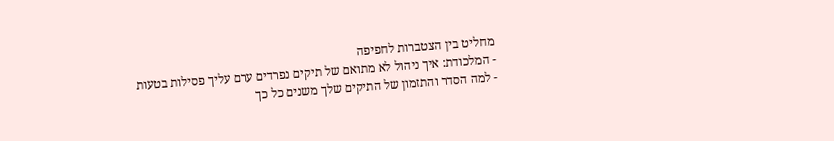מחליט בין הצטברות לחפיפה
- המלכודת: איך ניהול לא מתואם של תיקים נפרדים ערם עליך פסילות בטעות
- למה הסדר והתזמון של התיקים שלך משנים כל כך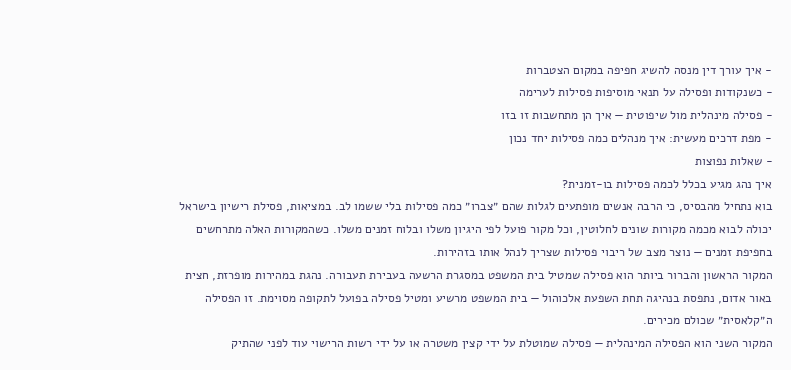- איך עורך דין מנסה להשיג חפיפה במקום הצטברות
- כשנקודות ופסילה על תנאי מוסיפות פסילות לערימה
- פסילה מינהלית מול שיפוטית — איך הן מתחשבות זו בזו
- מפת דרכים מעשית: איך מנהלים כמה פסילות יחד נכון
- שאלות נפוצות
איך נהג מגיע בכלל לכמה פסילות בו-זמנית?
בוא נתחיל מהבסיס, כי הרבה אנשים מופתעים לגלות שהם ״צברו״ כמה פסילות בלי ששמו לב. במציאות, פסילת רישיון בישראל יכולה לבוא מכמה מקורות שונים לחלוטין, וכל מקור פועל לפי היגיון משלו ובלוח זמנים משלו. כשהמקורות האלה מתרחשים בחפיפת זמנים — נוצר מצב של ריבוי פסילות שצריך לנהל אותו בזהירות.
המקור הראשון והברור ביותר הוא פסילה שמטיל בית המשפט במסגרת הרשעה בעבירת תעבורה. נהגת במהירות מופרזת, חצית באור אדום, נתפסת בנהיגה תחת השפעת אלכוהול — בית המשפט מרשיע ומטיל פסילה בפועל לתקופה מסוימת. זו הפסילה ה״קלאסית״ שכולם מכירים.
המקור השני הוא הפסילה המינהלית — פסילה שמוטלת על ידי קצין משטרה או על ידי רשות הרישוי עוד לפני שהתיק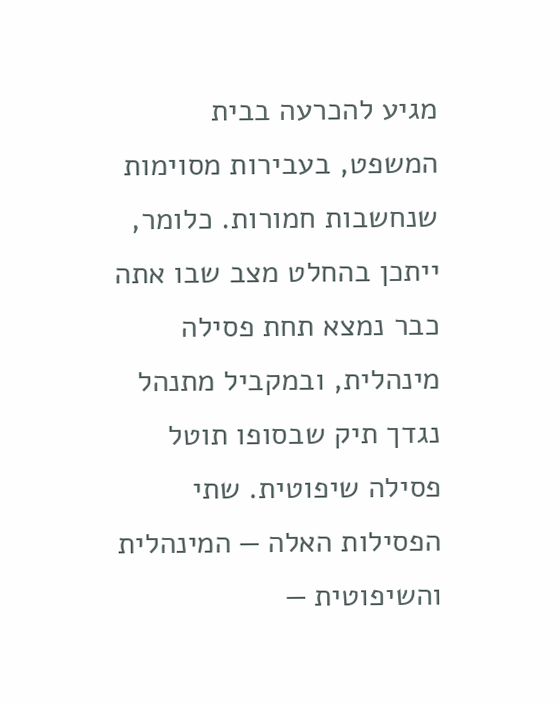מגיע להכרעה בבית המשפט, בעבירות מסוימות שנחשבות חמורות. כלומר, ייתכן בהחלט מצב שבו אתה כבר נמצא תחת פסילה מינהלית, ובמקביל מתנהל נגדך תיק שבסופו תוטל פסילה שיפוטית. שתי הפסילות האלה — המינהלית והשיפוטית —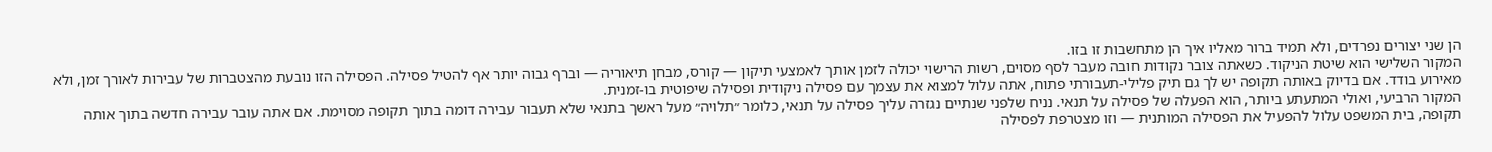הן שני יצורים נפרדים, ולא תמיד ברור מאליו איך הן מתחשבות זו בזו.
המקור השלישי הוא שיטת הניקוד. כשאתה צובר נקודות חובה מעבר לסף מסוים, רשות הרישוי יכולה לזמן אותך לאמצעי תיקון — קורס, מבחן תיאוריה — וברף גבוה יותר אף להטיל פסילה. הפסילה הזו נובעת מהצטברות של עבירות לאורך זמן, ולא מאירוע בודד. אם בדיוק באותה תקופה יש לך גם תיק פלילי-תעבורתי פתוח, אתה עלול למצוא את עצמך עם פסילה ניקודית ופסילה שיפוטית בו-זמנית.
המקור הרביעי, ואולי המתעתע ביותר, הוא הפעלה של פסילה על תנאי. נניח שלפני שנתיים נגזרה עליך פסילה על תנאי, כלומר ״תלויה״ מעל ראשך בתנאי שלא תעבור עבירה דומה בתוך תקופה מסוימת. אם אתה עובר עבירה חדשה בתוך אותה תקופה, בית המשפט עלול להפעיל את הפסילה המותנית — וזו מצטרפת לפסילה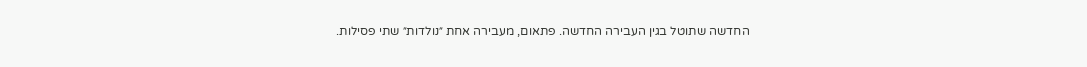החדשה שתוטל בגין העבירה החדשה. פתאום, מעבירה אחת ״נולדות״ שתי פסילות.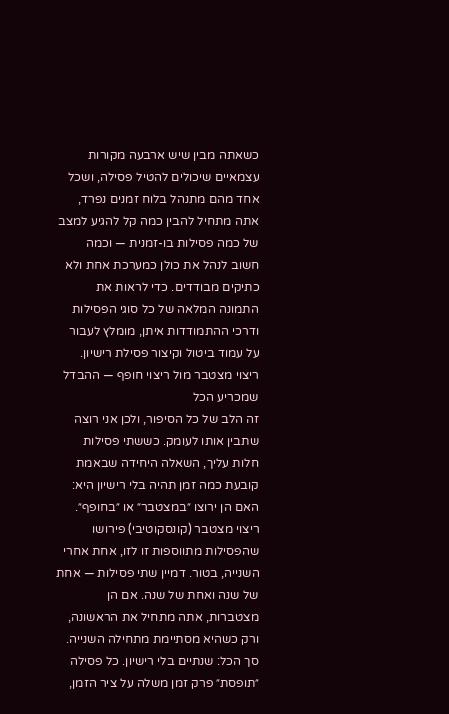כשאתה מבין שיש ארבעה מקורות עצמאיים שיכולים להטיל פסילה, ושכל אחד מהם מתנהל בלוח זמנים נפרד, אתה מתחיל להבין כמה קל להגיע למצב של כמה פסילות בו-זמנית — וכמה חשוב לנהל את כולן כמערכת אחת ולא כתיקים מבודדים. כדי לראות את התמונה המלאה של כל סוגי הפסילות ודרכי ההתמודדות איתן, מומלץ לעבור על עמוד ביטול וקיצור פסילת רישיון.
ריצוי מצטבר מול ריצוי חופף — ההבדל שמכריע הכל
זה הלב של כל הסיפור, ולכן אני רוצה שתבין אותו לעומק. כששתי פסילות חלות עליך, השאלה היחידה שבאמת קובעת כמה זמן תהיה בלי רישיון היא: האם הן ירוצו ״במצטבר״ או ״בחופף״.
ריצוי מצטבר (קונסקוטיבי) פירושו שהפסילות מתווספות זו לזו, אחת אחרי השנייה, בטור. דמיין שתי פסילות — אחת של שנה ואחת של שנה. אם הן מצטברות, אתה מתחיל את הראשונה, ורק כשהיא מסתיימת מתחילה השנייה. סך הכל: שנתיים בלי רישיון. כל פסילה ״תופסת״ פרק זמן משלה על ציר הזמן,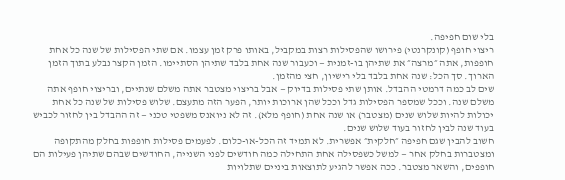בלי שום חפיפה.
ריצוי חופף (קונקרנטי) פירושו שהפסילות רצות במקביל, באותו פרק זמן עצמו. אם שתי הפסילות של שנה כל אחת חופפות, אתה ״מרצה״ את שתיהן בו-זמנית — וכעבור שנה אחת בלבד שתיהן הסתיימו. הזמן הקצר נבלע בתוך הזמן הארוך. סך הכל: שנה אחת בלבד בלי רישיון, חצי מהזמן.
שים לב כמה דרמטי ההבדל. אותן שתי פסילות בדיוק — אבל בריצוי מצטבר אתה משלם שנתיים, ובריצוי חופף אתה משלם שנה. וככל שמספר הפסילות גדל וככל שהן ארוכות יותר, הפער הזה מתעצם. שלוש פסילות של שנה כל אחת יכולות להיות שלוש שנים (מצטבר) או שנה אחת (חופף מלא). זה לא ניואנס משפטי טכני — זה ההבדל בין לחזור לכביש בעוד שנה לבין לחזור בעוד שלוש שנים.
חשוב להבין שגם חפיפה ״חלקית״ אפשרית. לא תמיד זה הכל-או-כלום. לפעמים פסילות חופפות בחלק מהתקופה ומצטברות בחלק אחר — למשל כשפסילה אחת התחילה כמה חודשים לפני השנייה, החודשים שבהם שתיהן פעילות הם חופפים, והשאר מצטבר. ככה אפשר להגיע לתוצאות ביניים שתלויות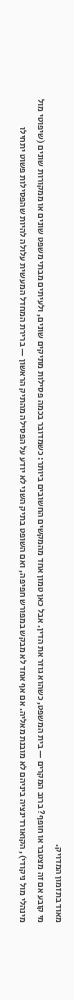מאוד בתזמון המדויק.
מי קובע אם זה מצטבר או חופף? ברוב המקרים — בית המשפט, כשהוא גוזר את הדין. אבל כאן טמון אחד מהמקשים החשובים ביותר: כשמדובר בכמה פסילות מתיקים שונים, ולעיתים מבתי משפט שונים או ממקורות שונים (שיפוטי מול מינהלי מול ניקודי), הקואורדינציה ביניהם לא מובנת מאליה. אם אף אחד לא מבקש במפורש חפיפה, ואם השופט בתיק השני לא יודע על הפסילה מהתיק הראשון — ברירת המחדל המעשית עלולה להיות שהפסילות פשוט יתחילו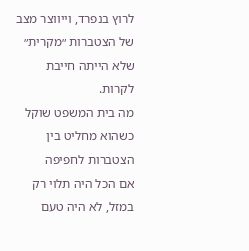לרוץ בנפרד, וייווצר מצב של הצטברות ״מקרית״ שלא הייתה חייבת לקרות.
מה בית המשפט שוקל כשהוא מחליט בין הצטברות לחפיפה
אם הכל היה תלוי רק במזל, לא היה טעם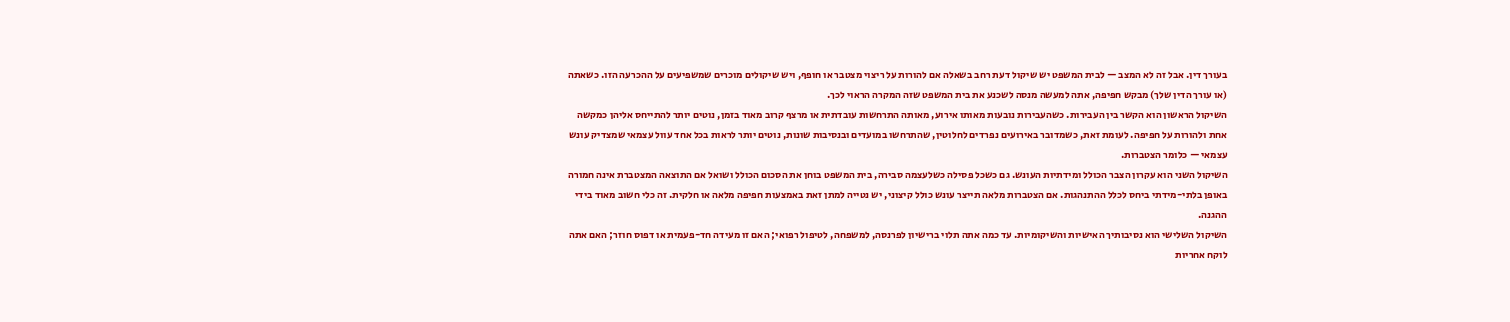בעורך דין. אבל זה לא המצב — לבית המשפט יש שיקול דעת רחב בשאלה אם להורות על ריצוי מצטבר או חופף, ויש שיקולים מוכרים שמשפיעים על ההכרעה הזו. כשאתה (או עורך הדין שלך) מבקש חפיפה, אתה למעשה מנסה לשכנע את בית המשפט שזה המקרה הראוי לכך.
השיקול הראשון הוא הקשר בין העבירות. כשהעבירות נובעות מאותו אירוע, מאותה התרחשות עובדתית או מרצף קרוב מאוד בזמן, נוטים יותר להתייחס אליהן כמקשה אחת ולהורות על חפיפה. לעומת זאת, כשמדובר באירועים נפרדים לחלוטין, שהתרחשו במועדים ובנסיבות שונות, נוטים יותר לראות בכל אחד עוול עצמאי שמצדיק עונש עצמאי — כלומר הצטברות.
השיקול השני הוא עקרון הצבר הכולל ומידתיות העונש. גם כשכל פסילה כשלעצמה סבירה, בית המשפט בוחן את הסכום הכולל ושואל אם התוצאה המצטברת אינה חמורה באופן בלתי-מידתי ביחס לכלל ההתנהגות. אם הצטברות מלאה תייצר עונש כולל קיצוני, יש נטייה למתן זאת באמצעות חפיפה מלאה או חלקית. זה כלי חשוב מאוד בידי ההגנה.
השיקול השלישי הוא נסיבותיך האישיות והשיקומיות. עד כמה אתה תלוי ברישיון לפרנסה, למשפחה, לטיפול רפואי; האם זו מעידה חד-פעמית או דפוס חוזר; האם אתה לוקח אחריות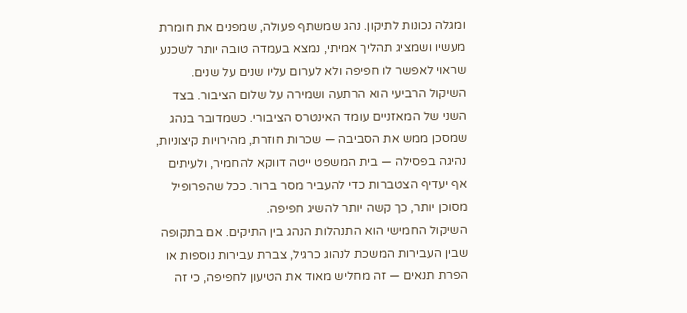ומגלה נכונות לתיקון. נהג שמשתף פעולה, שמפנים את חומרת מעשיו ושמציג תהליך אמיתי, נמצא בעמדה טובה יותר לשכנע שראוי לאפשר לו חפיפה ולא לערום עליו שנים על שנים.
השיקול הרביעי הוא הרתעה ושמירה על שלום הציבור. בצד השני של המאזניים עומד האינטרס הציבורי. כשמדובר בנהג שמסכן ממש את הסביבה — שכרות חוזרת, מהירויות קיצוניות, נהיגה בפסילה — בית המשפט ייטה דווקא להחמיר, ולעיתים אף יעדיף הצטברות כדי להעביר מסר ברור. ככל שהפרופיל מסוכן יותר, כך קשה יותר להשיג חפיפה.
השיקול החמישי הוא התנהלות הנהג בין התיקים. אם בתקופה שבין העבירות המשכת לנהוג כרגיל, צברת עבירות נוספות או הפרת תנאים — זה מחליש מאוד את הטיעון לחפיפה, כי זה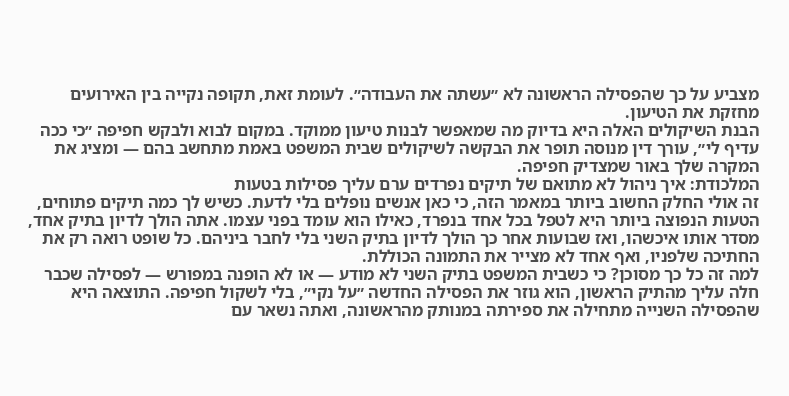מצביע על כך שהפסילה הראשונה לא ״עשתה את העבודה״. לעומת זאת, תקופה נקייה בין האירועים מחזקת את הטיעון.
הבנת השיקולים האלה היא בדיוק מה שמאפשר לבנות טיעון ממוקד. במקום לבוא ולבקש חפיפה ״כי ככה עדיף לי״, עורך דין מנוסה תופר את הבקשה לשיקולים שבית המשפט באמת מתחשב בהם — ומציג את המקרה שלך באור שמצדיק חפיפה.
המלכודת: איך ניהול לא מתואם של תיקים נפרדים ערם עליך פסילות בטעות
זה אולי החלק החשוב ביותר במאמר הזה, כי כאן אנשים נופלים בלי לדעת. כשיש לך כמה תיקים פתוחים, הטעות הנפוצה ביותר היא לטפל בכל אחד בנפרד, כאילו הוא עומד בפני עצמו. אתה הולך לדיון בתיק אחד, מסדר אותו איכשהו, ואז שבועות אחר כך הולך לדיון בתיק השני בלי לחבר ביניהם. כל שופט רואה רק את החתיכה שלפניו, ואף אחד לא מצייר את התמונה הכוללת.
למה זה כל כך מסוכן? כי כשבית המשפט בתיק השני לא מודע — או לא הופנה במפורש — לפסילה שכבר חלה עליך מהתיק הראשון, הוא גוזר את הפסילה החדשה ״על נקי״, בלי לשקול חפיפה. התוצאה היא שהפסילה השנייה מתחילה את ספירתה במנותק מהראשונה, ואתה נשאר עם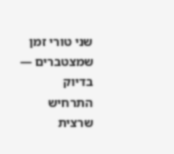שני טורי זמן שמצטברים — בדיוק התרחיש שרצית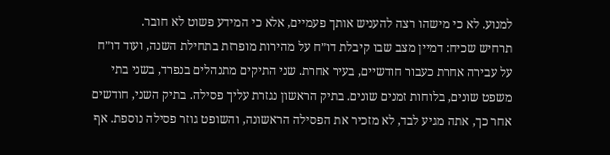למנוע. לא כי מישהו רצה להעניש אותך פעמיים, אלא כי המידע פשוט לא חובר.
תרחיש שכיח: דמיין מצב שבו קיבלת דו״ח על מהירות מופרזת בתחילת השנה, ועוד דו״ח על עבירה אחרת כעבור חודשיים, בעיר אחרת. שני התיקים מתנהלים בנפרד, בשני בתי משפט שונים, בלוחות זמנים שונים. בתיק הראשון נגזרת עליך פסילה. בתיק השני, חודשים אחר כך, אתה מגיע לבד, לא מזכיר את הפסילה הראשונה, והשופט גוזר פסילה נוספת. אף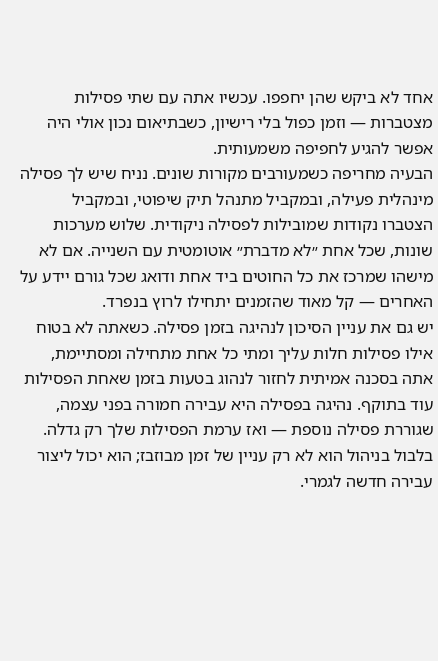אחד לא ביקש שהן יחפפו. עכשיו אתה עם שתי פסילות מצטברות — וזמן כפול בלי רישיון, כשבתיאום נכון אולי היה אפשר להגיע לחפיפה משמעותית.
הבעיה מחריפה כשמעורבים מקורות שונים. נניח שיש לך פסילה מינהלית פעילה, ובמקביל מתנהל תיק שיפוטי, ובמקביל הצטברו נקודות שמובילות לפסילה ניקודית. שלוש מערכות שונות, שכל אחת ״לא מדברת״ אוטומטית עם השנייה. אם לא מישהו שמרכז את כל החוטים ביד אחת ודואג שכל גורם יידע על האחרים — קל מאוד שהזמנים יתחילו לרוץ בנפרד.
יש גם את עניין הסיכון לנהיגה בזמן פסילה. כשאתה לא בטוח אילו פסילות חלות עליך ומתי כל אחת מתחילה ומסתיימת, אתה בסכנה אמיתית לחזור לנהוג בטעות בזמן שאחת הפסילות עוד בתוקף. נהיגה בפסילה היא עבירה חמורה בפני עצמה, שגוררת פסילה נוספת — ואז ערמת הפסילות שלך רק גדלה. בלבול בניהול הוא לא רק עניין של זמן מבוזבז; הוא יכול ליצור עבירה חדשה לגמרי.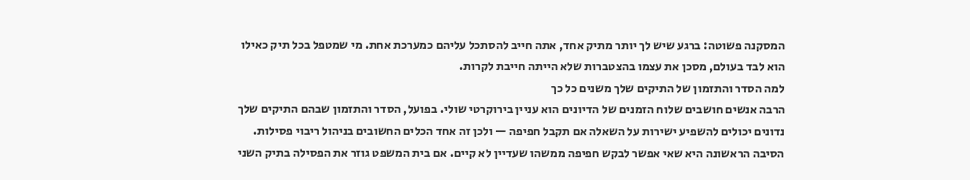המסקנה פשוטה: ברגע שיש לך יותר מתיק אחד, אתה חייב להסתכל עליהם כמערכת אחת. מי שמטפל בכל תיק כאילו הוא לבד בעולם, מסכן את עצמו בהצטברות שלא הייתה חייבת לקרות.
למה הסדר והתזמון של התיקים שלך משנים כל כך
הרבה אנשים חושבים שלוח הזמנים של הדיונים הוא עניין בירוקרטי שולי. בפועל, הסדר והתזמון שבהם התיקים שלך נדונים יכולים להשפיע ישירות על השאלה אם תקבל חפיפה — ולכן זה אחד הכלים החשובים בניהול ריבוי פסילות.
הסיבה הראשונה היא שאי אפשר לבקש חפיפה ממשהו שעדיין לא קיים. אם בית המשפט גוזר את הפסילה בתיק השני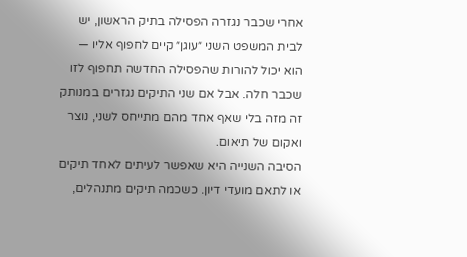אחרי שכבר נגזרה הפסילה בתיק הראשון, יש לבית המשפט השני ״עוגן״ קיים לחפוף אליו — הוא יכול להורות שהפסילה החדשה תחפוף לזו שכבר חלה. אבל אם שני התיקים נגזרים במנותק זה מזה בלי שאף אחד מהם מתייחס לשני, נוצר ואקום של תיאום.
הסיבה השנייה היא שאפשר לעיתים לאחד תיקים או לתאם מועדי דיון. כשכמה תיקים מתנהלים,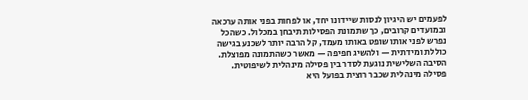לפעמים יש היגיון לנסות שיידונו יחד, או לפחות בפני אותה ערכאה ובמועדים קרובים, כך שתמונת הפסילות תיבחן במכלול. כשהכל נפרש לפני אותו שופט באותו מעמד, קל הרבה יותר לשכנע בגישה כוללת ומידתית — ולהשיג חפיפה — מאשר כשהתמונה מפוצלת.
הסיבה השלישית נוגעת לסדר בין פסילה מינהלית לשיפוטית. פסילה מינהלית שכבר רוצית בפועל היא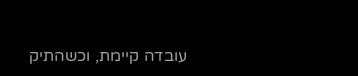עובדה קיימת, וכשהתיק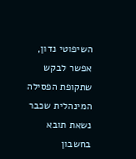השיפוטי נדון, אפשר לבקש שתקופת הפסילה המינהלית שכבר נשאת תובא בחשבון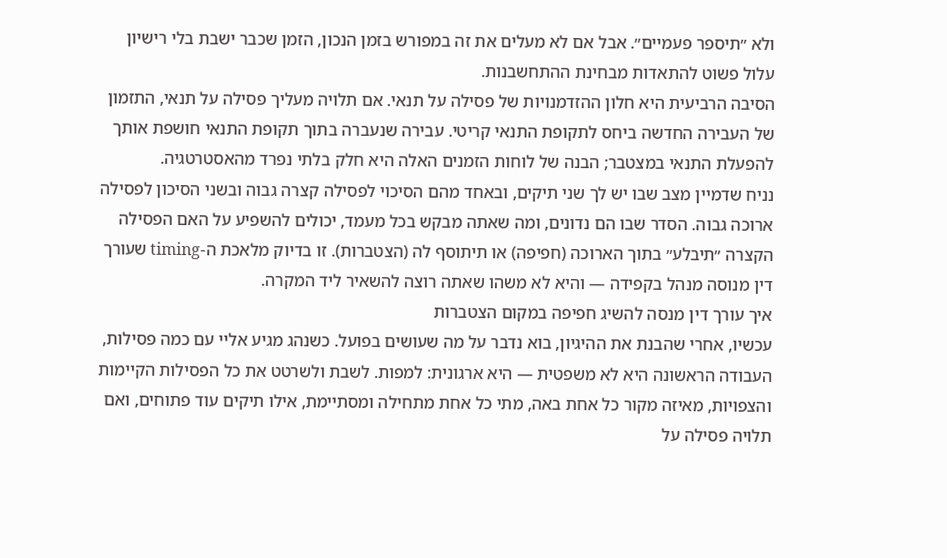ולא ״תיספר פעמיים״. אבל אם לא מעלים את זה במפורש בזמן הנכון, הזמן שכבר ישבת בלי רישיון עלול פשוט להתאדות מבחינת ההתחשבנות.
הסיבה הרביעית היא חלון ההזדמנויות של פסילה על תנאי. אם תלויה מעליך פסילה על תנאי, התזמון של העבירה החדשה ביחס לתקופת התנאי קריטי. עבירה שנעברה בתוך תקופת התנאי חושפת אותך להפעלת התנאי במצטבר; הבנה של לוחות הזמנים האלה היא חלק בלתי נפרד מהאסטרטגיה.
נניח שדמיין מצב שבו יש לך שני תיקים, ובאחד מהם הסיכוי לפסילה קצרה גבוה ובשני הסיכון לפסילה ארוכה גבוה. הסדר שבו הם נדונים, ומה שאתה מבקש בכל מעמד, יכולים להשפיע על האם הפסילה הקצרה ״תיבלע״ בתוך הארוכה (חפיפה) או תיתוסף לה (הצטברות). זו בדיוק מלאכת ה-timing שעורך דין מנוסה מנהל בקפידה — והיא לא משהו שאתה רוצה להשאיר ליד המקרה.
איך עורך דין מנסה להשיג חפיפה במקום הצטברות
עכשיו, אחרי שהבנת את ההיגיון, בוא נדבר על מה שעושים בפועל. כשנהג מגיע אליי עם כמה פסילות, העבודה הראשונה היא לא משפטית — היא ארגונית: למפות. לשבת ולשרטט את כל הפסילות הקיימות והצפויות, מאיזה מקור כל אחת באה, מתי כל אחת מתחילה ומסתיימת, אילו תיקים עוד פתוחים, ואם תלויה פסילה על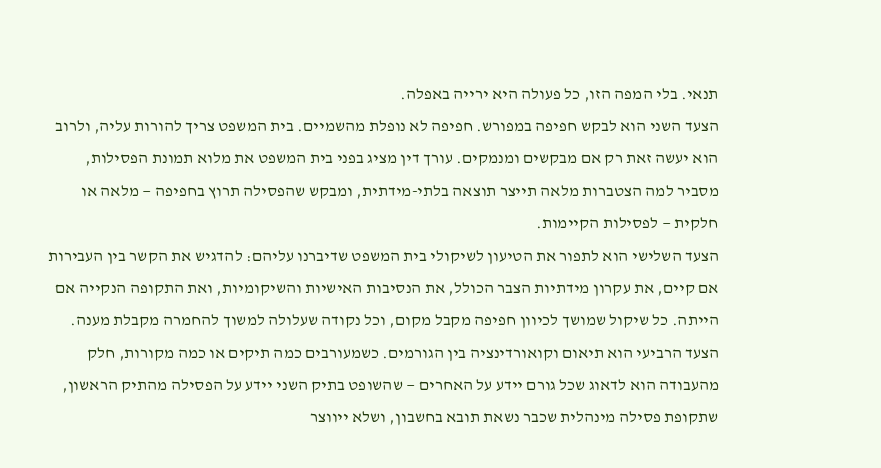תנאי. בלי המפה הזו, כל פעולה היא ירייה באפלה.
הצעד השני הוא לבקש חפיפה במפורש. חפיפה לא נופלת מהשמיים. בית המשפט צריך להורות עליה, ולרוב הוא יעשה זאת רק אם מבקשים ומנמקים. עורך דין מציג בפני בית המשפט את מלוא תמונת הפסילות, מסביר למה הצטברות מלאה תייצר תוצאה בלתי-מידתית, ומבקש שהפסילה תרוץ בחפיפה — מלאה או חלקית — לפסילות הקיימות.
הצעד השלישי הוא לתפור את הטיעון לשיקולי בית המשפט שדיברנו עליהם: להדגיש את הקשר בין העבירות אם קיים, את עקרון מידתיות הצבר הכולל, את הנסיבות האישיות והשיקומיות, ואת התקופה הנקייה אם הייתה. כל שיקול שמושך לכיוון חפיפה מקבל מקום, וכל נקודה שעלולה למשוך להחמרה מקבלת מענה.
הצעד הרביעי הוא תיאום וקואורדינציה בין הגורמים. כשמעורבים כמה תיקים או כמה מקורות, חלק מהעבודה הוא לדאוג שכל גורם יידע על האחרים — שהשופט בתיק השני יידע על הפסילה מהתיק הראשון, שתקופת פסילה מינהלית שכבר נשאת תובא בחשבון, ושלא ייווצר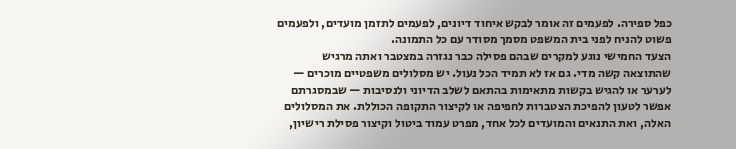כפל ספירה. לפעמים זה אומר לבקש איחוד דיונים, לפעמים לתזמן מועדים, ולפעמים פשוט להניח לפני בית המשפט מסמך מסודר עם כל התמונה.
הצעד החמישי נוגע למקרים שבהם פסילה כבר נגזרה במצטבר ואתה מרגיש שהתוצאה קשה מדי. גם אז לא תמיד הכל נעול. יש מסלולים משפטיים מוכרים — לערער או להגיש בקשות מתאימות בהתאם לשלב הדיוני ולנסיבות — שבמסגרתם אפשר לטעון להפיכת הצטברות לחפיפה או לקיצור התקופה הכוללת. את המסלולים האלה, ואת התנאים והמועדים לכל אחד, מפרט עמוד ביטול וקיצור פסילת רישיון,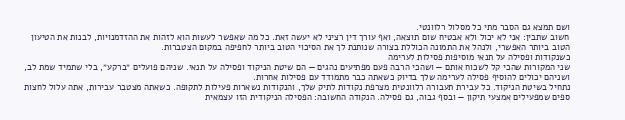ושם תמצא גם הסבר מתי כל מסלול רלוונטי.
חשוב שתבין: אני לא יכול ולא אבטיח שום תוצאה, ואף עורך דין רציני לא יעשה זאת. כל מה שאפשר לעשות הוא לזהות את ההזדמנויות, לבנות את הטיעון הטוב ביותר האפשרי, ולנהל את התמונה הכוללת בצורה שנותנת לך את הסיכוי הטוב ביותר לחפיפה במקום הצטברות.
כשנקודות ופסילה על תנאי מוסיפות פסילות לערימה
שני המקורות שהכי קל לשכוח אותם — ושהכי הרבה פעם מפתיעים נהגים — הם שיטת הניקוד ופסילה על תנאי. שניהם פועלים ״ברקע״, בלי שתמיד שמת לב, ושניהם יכולים להוסיף פסילה לערימה שלך בדיוק כשאתה כבר מתמודד עם פסילות אחרות.
נתחיל בשיטת הניקוד. כל עבירת תעבורה רלוונטית מצרפת נקודות לתיק שלך, והנקודות נשארות פעילות לתקופה. כשאתה מצטבר עבירות, אתה עלול לחצות ספים שמפעילים אמצעי תיקון — ובסף גבוה, גם פסילה. הנקודה החשובה: הפסילה הניקודית הזו עצמאית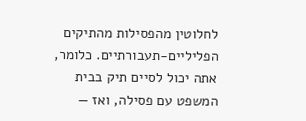לחלוטין מהפסילות מהתיקים הפליליים-תעבורתיים. כלומר, אתה יכול לסיים תיק בבית המשפט עם פסילה, ואז —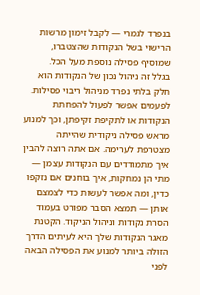בנפרד לגמרי — לקבל זימון מרשות הרישוי בשל הנקודות שהצטברו, שמוסיף פסילה נוספת מעל הכל.
בגלל זה ניהול נכון של הנקודות הוא חלק בלתי נפרד מניהול ריבוי פסילות. לפעמים אפשר לפעול להפחתת הנקודות או לתקיפת זקיפתן, וכך למנוע מראש פסילה ניקודית שהייתה מצטרפת לערימה. אם אתה רוצה להבין איך מתמודדים עם הנקודות עצמן — מתי הן נמחקות, איך בוחנים אם נזקפו כדין, ומה אפשר לעשות כדי לצמצם אותן — תמצא הסבר מפורט בעמוד הסרת נקודות וניהול הניקוד. הקטנת מאגר הנקודות שלך היא לעיתים הדרך הזולה ביותר למנוע את הפסילה הבאה לפני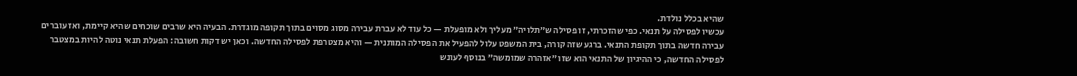שהיא בכלל נולדת.
עכשיו לפסילה על תנאי. כפי שהזכרתי, זו פסילה ש״תלויה״ מעליך ולא מופעלת — כל עוד לא עברת עבירה מסוג מסוים בתוך תקופה מוגדרת. הבעיה היא שרבים שוכחים שהיא קיימת, ואז עוברים עבירה חדשה בתוך תקופת התנאי. ברגע שזה קורה, בית המשפט עלול להפעיל את הפסילה המותנית — והיא מצטרפת לפסילה החדשה. וכאן יש דקות חשובה: הפעלת תנאי נוטה להיות במצטבר לפסילה החדשה, כי ההיגיון של התנאי הוא שזו ״אזהרה שמומשה״ בנוסף לעונש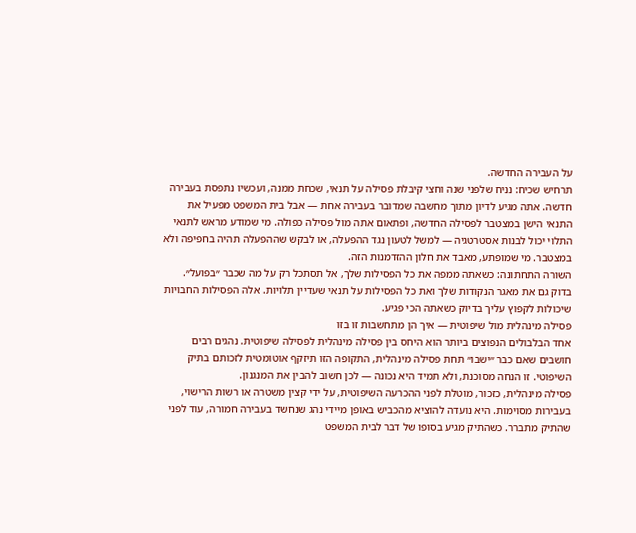על העבירה החדשה.
תרחיש שכיח: נניח שלפני שנה וחצי קיבלת פסילה על תנאי, שכחת ממנה, ועכשיו נתפסת בעבירה חדשה. אתה מגיע לדיון מתוך מחשבה שמדובר בעבירה אחת — אבל בית המשפט מפעיל את התנאי הישן במצטבר לפסילה החדשה, ופתאום אתה מול פסילה כפולה. מי שמודע מראש לתנאי התלוי יכול לבנות אסטרטגיה — למשל לטעון נגד ההפעלה, או לבקש שההפעלה תהיה בחפיפה ולא במצטבר. מי שמופתע, מאבד את חלון ההזדמנות הזה.
השורה התחתונה: כשאתה ממפה את כל הפסילות שלך, אל תסתכל רק על מה שכבר ״בפועל״. בדוק גם את מאגר הנקודות שלך ואת כל הפסילות על תנאי שעדיין תלויות. אלה הפסילות החבויות שיכולות לקפוץ עליך בדיוק כשאתה הכי פגיע.
פסילה מינהלית מול שיפוטית — איך הן מתחשבות זו בזו
אחד הבלבולים הנפוצים ביותר הוא היחס בין פסילה מינהלית לפסילה שיפוטית. נהגים רבים חושבים שאם כבר ״ישבו״ תחת פסילה מינהלית, התקופה הזו תיזקף אוטומטית לזכותם בתיק השיפוטי. זו הנחה מסוכנת, ולא תמיד היא נכונה — לכן חשוב להבין את המנגנון.
פסילה מינהלית, כזכור, מוטלת לפני ההכרעה השיפוטית, על ידי קצין משטרה או רשות הרישוי, בעבירות מסוימות. היא נועדה להוציא מהכביש באופן מיידי נהג שנחשד בעבירה חמורה, עוד לפני שהתיק מתברר. כשהתיק מגיע בסופו של דבר לבית המשפט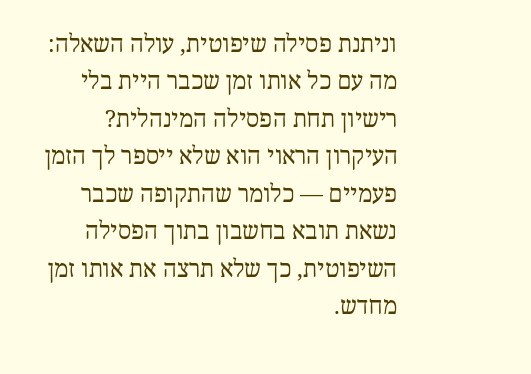וניתנת פסילה שיפוטית, עולה השאלה: מה עם כל אותו זמן שכבר היית בלי רישיון תחת הפסילה המינהלית?
העיקרון הראוי הוא שלא ייספר לך הזמן פעמיים — כלומר שהתקופה שכבר נשאת תובא בחשבון בתוך הפסילה השיפוטית, כך שלא תרצה את אותו זמן מחדש.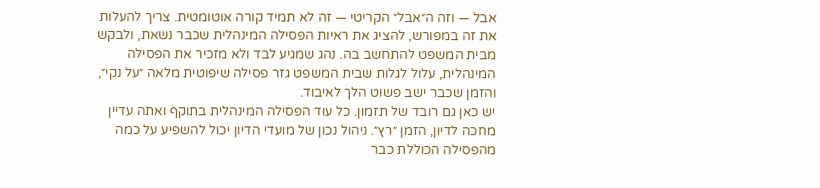אבל — וזה ה״אבל״ הקריטי — זה לא תמיד קורה אוטומטית. צריך להעלות את זה במפורש, להציג את ראיות הפסילה המינהלית שכבר נשאת, ולבקש מבית המשפט להתחשב בה. נהג שמגיע לבד ולא מזכיר את הפסילה המינהלית, עלול לגלות שבית המשפט גזר פסילה שיפוטית מלאה ״על נקי״, והזמן שכבר ישב פשוט הלך לאיבוד.
יש כאן גם רובד של תזמון. כל עוד הפסילה המינהלית בתוקף ואתה עדיין מחכה לדיון, הזמן ״רץ״. ניהול נכון של מועדי הדיון יכול להשפיע על כמה מהפסילה הכוללת כבר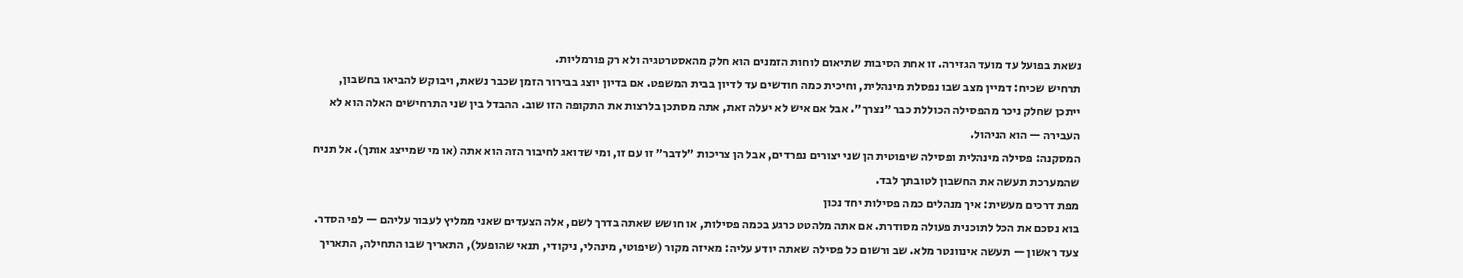נשאת בפועל עד מועד הגזירה. זו אחת הסיבות שתיאום לוחות הזמנים הוא חלק מהאסטרטגיה ולא רק פורמליות.
תרחיש שכיח: דמיין מצב שבו נפסלת מינהלית, וחיכית כמה חודשים עד לדיון בבית המשפט. אם בדיון יוצג בבירור הזמן שכבר נשאת, ויבוקש להביאו בחשבון, ייתכן שחלק ניכר מהפסילה הכוללת כבר ״נצרך״. אבל אם איש לא יעלה זאת, אתה מסתכן בלרצות את התקופה הזו שוב. ההבדל בין שני התרחישים האלה הוא לא העבירה — הוא הניהול.
המסקנה: פסילה מינהלית ופסילה שיפוטית הן שני יצורים נפרדים, אבל הן צריכות ״לדבר״ זו עם זו, ומי שדואג לחיבור הזה הוא אתה (או מי שמייצג אותך). אל תניח שהמערכת תעשה את החשבון לטובתך לבד.
מפת דרכים מעשית: איך מנהלים כמה פסילות יחד נכון
בוא נסכם את הכל לתוכנית פעולה מסודרת. אם אתה מלהטט כרגע בכמה פסילות, או חושש שאתה בדרך לשם, אלה הצעדים שאני ממליץ לעבור עליהם — לפי הסדר.
צעד ראשון — תעשה אינוונטר מלא. שב ורשום כל פסילה שאתה יודע עליה: מאיזה מקור (שיפוטי, מינהלי, ניקודי, תנאי שהופעל), התאריך שבו התחילה, התאריך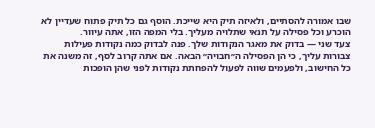שבו אמורה להסתיים, ולאיזה תיק היא שייכת. הוסף גם כל תיק פתוח שעדיין לא הוכרע וכל פסילה על תנאי שתלויה מעליך. בלי המפה הזו, אתה עיוור.
צעד שני — בדוק את מאגר הנקודות שלך. פנה לבדוק כמה נקודות פעילות צבורות עליך, כי הן הפסילה ה״חבויה״ הבאה. אם אתה קרוב לסף, זה משנה את כל החישוב, ולפעמים שווה לפעול להפחתת נקודות לפני שהן הופכות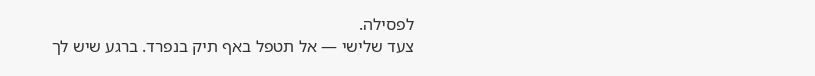לפסילה.
צעד שלישי — אל תטפל באף תיק בנפרד. ברגע שיש לך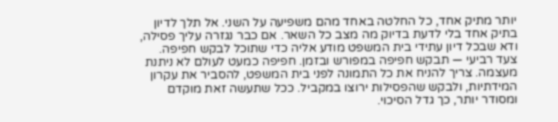יותר מתיק אחד, כל החלטה באחד מהם משפיעה על השני. אל תלך לדיון בתיק אחד בלי לדעת בדיוק מה מצב כל השאר. אם כבר נגזרה עליך פסילה, ודא שבכל דיון עתידי בית המשפט מודע אליה כדי שתוכל לבקש חפיפה.
צעד רביעי — תבקש חפיפה במפורש ובזמן. חפיפה כמעט לעולם לא ניתנת מעצמה. צריך להניח את כל התמונה לפני בית המשפט, להסביר את עקרון המידתיות, ולבקש שהפסילות ירוצו במקביל. ככל שתעשה זאת מוקדם ומסודר יותר, כך גדל הסיכוי.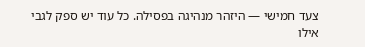צעד חמישי — היזהר מנהיגה בפסילה. כל עוד יש ספק לגבי אילו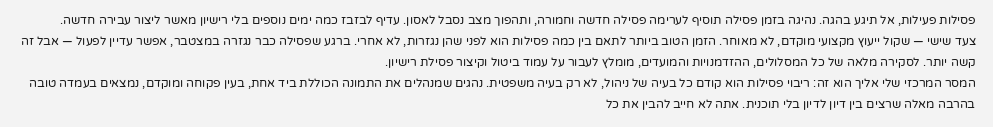פסילות פעילות, אל תיגע בהגה. נהיגה בזמן פסילה תוסיף לערימה פסילה חדשה וחמורה, ותהפוך מצב נסבל לאסון. עדיף לבזבז כמה ימים נוספים בלי רישיון מאשר ליצור עבירה חדשה.
צעד שישי — שקול ייעוץ מקצועי מוקדם, לא מאוחר. הזמן הטוב ביותר לתאם בין כמה פסילות הוא לפני שהן נגזרות, לא אחרי. ברגע שפסילה כבר נגזרה במצטבר, אפשר עדיין לפעול — אבל זה קשה יותר. לסקירה מלאה של כל המסלולים, ההזדמנויות והמועדים, מומלץ לעבור על עמוד ביטול וקיצור פסילת רישיון.
המסר המרכזי שלי אליך הוא זה: ריבוי פסילות הוא קודם כל בעיה של ניהול, לא רק בעיה משפטית. נהגים שמנהלים את התמונה הכוללת ביד אחת, בעין פקוחה ומוקדם, נמצאים בעמדה טובה בהרבה מאלה שרצים בין דיון לדיון בלי תוכנית. אתה לא חייב להבין את כל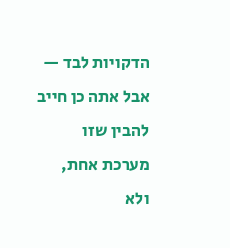הדקויות לבד — אבל אתה כן חייב להבין שזו מערכת אחת, ולא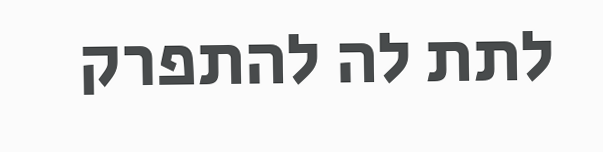לתת לה להתפרק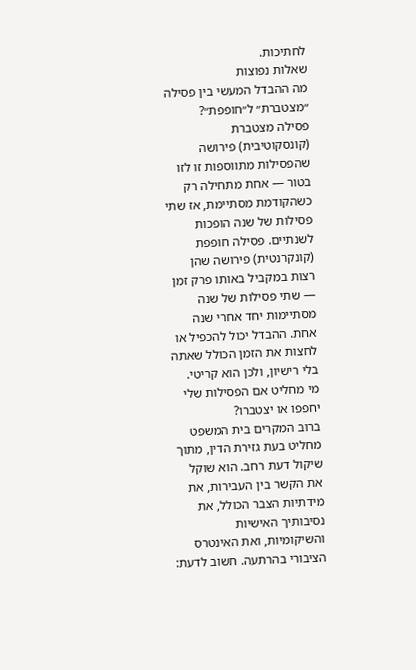לחתיכות.
שאלות נפוצות
מה ההבדל המעשי בין פסילה ״מצטברת״ ל״חופפת״?
פסילה מצטברת (קונסקוטיבית) פירושה שהפסילות מתווספות זו לזו בטור — אחת מתחילה רק כשהקודמת מסתיימת, אז שתי פסילות של שנה הופכות לשנתיים. פסילה חופפת (קונקרנטית) פירושה שהן רצות במקביל באותו פרק זמן — שתי פסילות של שנה מסתיימות יחד אחרי שנה אחת. ההבדל יכול להכפיל או לחצות את הזמן הכולל שאתה בלי רישיון, ולכן הוא קריטי.
מי מחליט אם הפסילות שלי יחפפו או יצטברו?
ברוב המקרים בית המשפט מחליט בעת גזירת הדין, מתוך שיקול דעת רחב. הוא שוקל את הקשר בין העבירות, את מידתיות הצבר הכולל, את נסיבותיך האישיות והשיקומיות, ואת האינטרס הציבורי בהרתעה. חשוב לדעת: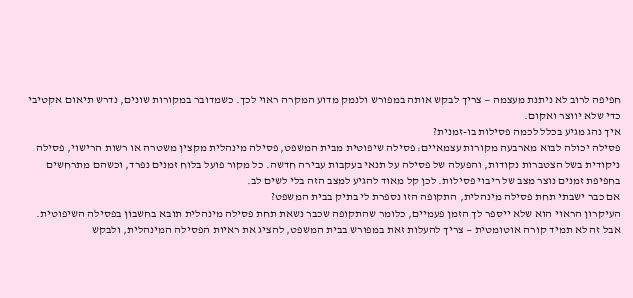חפיפה לרוב לא ניתנת מעצמה — צריך לבקש אותה במפורש ולנמק מדוע המקרה ראוי לכך. כשמדובר במקורות שונים, נדרש תיאום אקטיבי כדי שלא יווצר ואקום.
איך נהג מגיע בכלל לכמה פסילות בו-זמנית?
פסילה יכולה לבוא מארבעה מקורות עצמאיים: פסילה שיפוטית מבית המשפט, פסילה מינהלית מקצין משטרה או רשות הרישוי, פסילה ניקודית בשל הצטברות נקודות, והפעלה של פסילה על תנאי בעקבות עבירה חדשה. כל מקור פועל בלוח זמנים נפרד, וכשהם מתרחשים בחפיפת זמנים נוצר מצב של ריבוי פסילות. לכן קל מאוד להגיע למצב הזה בלי לשים לב.
אם כבר ישבתי תחת פסילה מינהלית, התקופה הזו נספרת לי בתיק בבית המשפט?
העיקרון הראוי הוא שלא ייספר לך הזמן פעמיים, כלומר שהתקופה שכבר נשאת תחת פסילה מינהלית תובא בחשבון בפסילה השיפוטית. אבל זה לא תמיד קורה אוטומטית — צריך להעלות זאת במפורש בבית המשפט, להציג את ראיות הפסילה המינהלית, ולבקש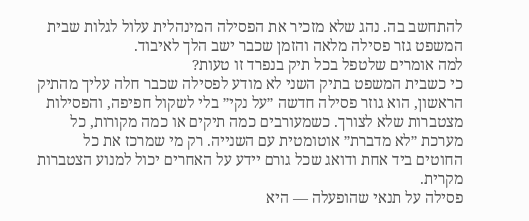להתחשב בה. נהג שלא מזכיר את הפסילה המינהלית עלול לגלות שבית המשפט גזר פסילה מלאה והזמן שכבר ישב הלך לאיבוד.
למה אומרים שלטפל בכל תיק בנפרד זו טעות?
כי כשבית המשפט בתיק השני לא מודע לפסילה שכבר חלה עליך מהתיק הראשון, הוא גוזר פסילה חדשה ״על נקי״ בלי לשקול חפיפה, והפסילות מצטברות שלא לצורך. כשמעורבים כמה תיקים או כמה מקורות, כל מערכת ״לא מדברת״ אוטומטית עם השנייה. רק מי שמרכז את כל החוטים ביד אחת ודואג שכל גורם יידע על האחרים יכול למנוע הצטברות מקרית.
פסילה על תנאי שהופעלה — היא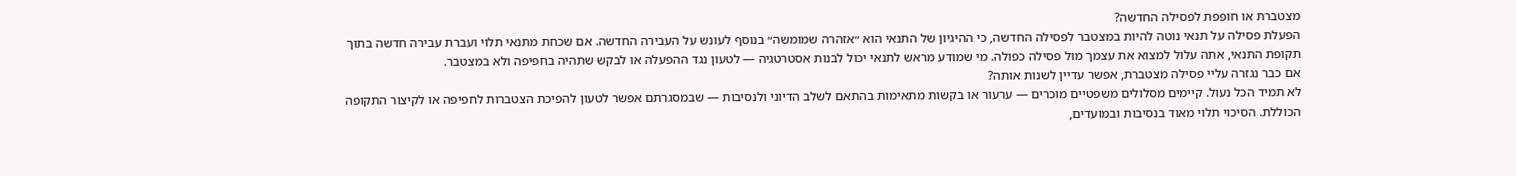מצטברת או חופפת לפסילה החדשה?
הפעלת פסילה על תנאי נוטה להיות במצטבר לפסילה החדשה, כי ההיגיון של התנאי הוא ״אזהרה שמומשה״ בנוסף לעונש על העבירה החדשה. אם שכחת מתנאי תלוי ועברת עבירה חדשה בתוך תקופת התנאי, אתה עלול למצוא את עצמך מול פסילה כפולה. מי שמודע מראש לתנאי יכול לבנות אסטרטגיה — לטעון נגד ההפעלה או לבקש שתהיה בחפיפה ולא במצטבר.
אם כבר נגזרה עליי פסילה מצטברת, אפשר עדיין לשנות אותה?
לא תמיד הכל נעול. קיימים מסלולים משפטיים מוכרים — ערעור או בקשות מתאימות בהתאם לשלב הדיוני ולנסיבות — שבמסגרתם אפשר לטעון להפיכת הצטברות לחפיפה או לקיצור התקופה הכוללת. הסיכוי תלוי מאוד בנסיבות ובמועדים,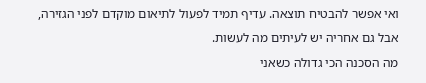ואי אפשר להבטיח תוצאה. עדיף תמיד לפעול לתיאום מוקדם לפני הגזירה, אבל גם אחריה יש לעיתים מה לעשות.
מה הסכנה הכי גדולה כשאני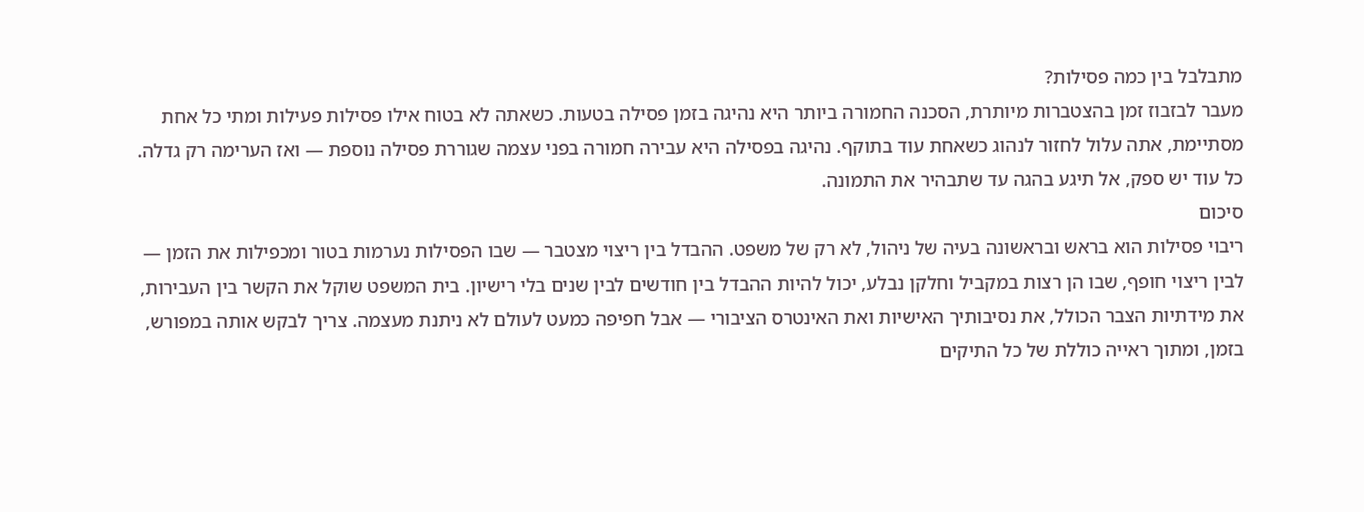מתבלבל בין כמה פסילות?
מעבר לבזבוז זמן בהצטברות מיותרת, הסכנה החמורה ביותר היא נהיגה בזמן פסילה בטעות. כשאתה לא בטוח אילו פסילות פעילות ומתי כל אחת מסתיימת, אתה עלול לחזור לנהוג כשאחת עוד בתוקף. נהיגה בפסילה היא עבירה חמורה בפני עצמה שגוררת פסילה נוספת — ואז הערימה רק גדלה. כל עוד יש ספק, אל תיגע בהגה עד שתבהיר את התמונה.
סיכום
ריבוי פסילות הוא בראש ובראשונה בעיה של ניהול, לא רק של משפט. ההבדל בין ריצוי מצטבר — שבו הפסילות נערמות בטור ומכפילות את הזמן — לבין ריצוי חופף, שבו הן רצות במקביל וחלקן נבלע, יכול להיות ההבדל בין חודשים לבין שנים בלי רישיון. בית המשפט שוקל את הקשר בין העבירות, את מידתיות הצבר הכולל, את נסיבותיך האישיות ואת האינטרס הציבורי — אבל חפיפה כמעט לעולם לא ניתנת מעצמה. צריך לבקש אותה במפורש, בזמן, ומתוך ראייה כוללת של כל התיקים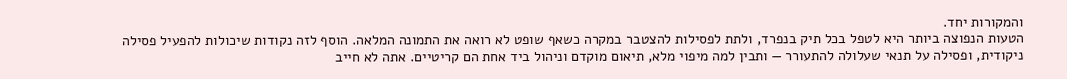והמקורות יחד.
הטעות הנפוצה ביותר היא לטפל בכל תיק בנפרד, ולתת לפסילות להצטבר במקרה כשאף שופט לא רואה את התמונה המלאה. הוסף לזה נקודות שיכולות להפעיל פסילה ניקודית, ופסילה על תנאי שעלולה להתעורר — ותבין למה מיפוי מלא, תיאום מוקדם וניהול ביד אחת הם קריטיים. אתה לא חייב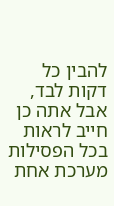להבין כל דקות לבד, אבל אתה כן חייב לראות בכל הפסילות מערכת אחת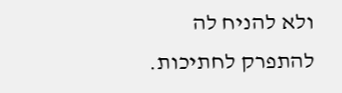ולא להניח לה להתפרק לחתיכות.